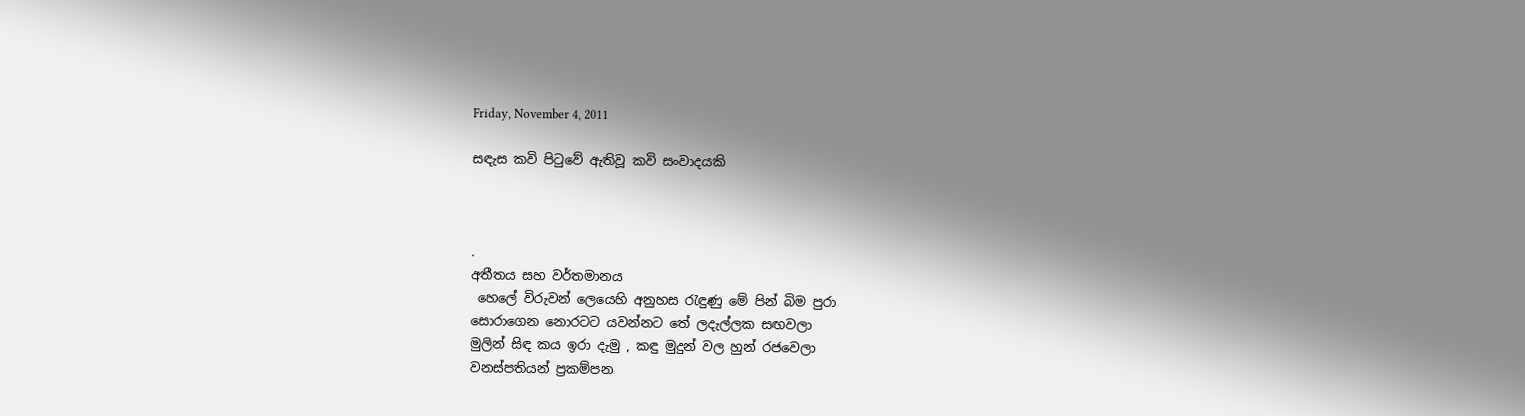Friday, November 4, 2011

සඳැස කවි පිටුවේ ඇතිවූ කවි සංවාදයකි



.
අතීතය සහ වර්තමානය
 හෙලේ විරුවන් ලෙයෙහි අනුහස රැඳුණු මේ පින් බිම පුරා
සොරාගෙන නොරටට යවන්නට තේ ලදැල්ලක සඟවලා
මුලින් සිඳ කය ඉරා දැමු , කඳු මුදුන් වල හුන් රජවෙලා
වනස්පතියන් ප්‍රකම්පන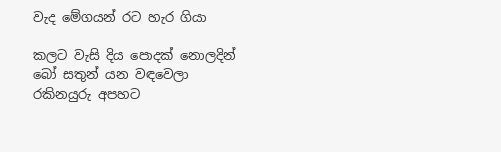වැද මේගයන් රට හැර ගියා

කලට වැසි දිය පොදක් නොලදින් බෝ සතුන් යන වඳවෙලා
රකිනයුරු අපහට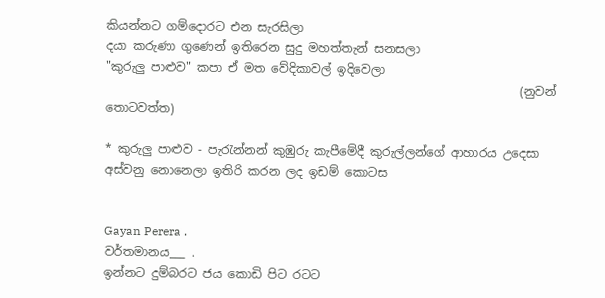කියන්නට ගම්දොරට එන සැරසිලා
දයා කරුණා ගුණෙන් ඉතිරෙන සුදු මහත්තැන් සනසලා
"කුරුලු පාළුව" කපා ඒ මත වේදිකාවල් ඉදිවෙලා
                                                                     (නුවන් තොටවත්ත)

* කුරුලු පාළුව - පැරැන්නන් කුඹුරු කැපීමේදී කුරුල්ලන්ගේ ආහාරය උදෙසා අස්වනු නොනෙලා ඉතිරි කරන ලද ඉඩම් කොටස


Gayan Perera .
වර්තමානය___ .
ඉන්නට දුම්බරට ජය කොඩි පිට රටට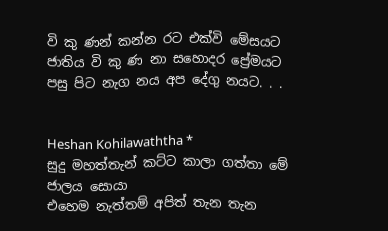වි කු ණන් කන්න රට එක්වි මේසයට
ජාතිය වි කු ණ නා සහොදර ප්‍රේමයට
පසු පිට නැග නය අප දේගු නයට. . .


Heshan Kohilawaththa *
සුදු මහත්තැන් කට්ට කාලා ගත්තා මේ ජාලය සොයා
එහෙම නැත්තම් අපිත් තැන තැන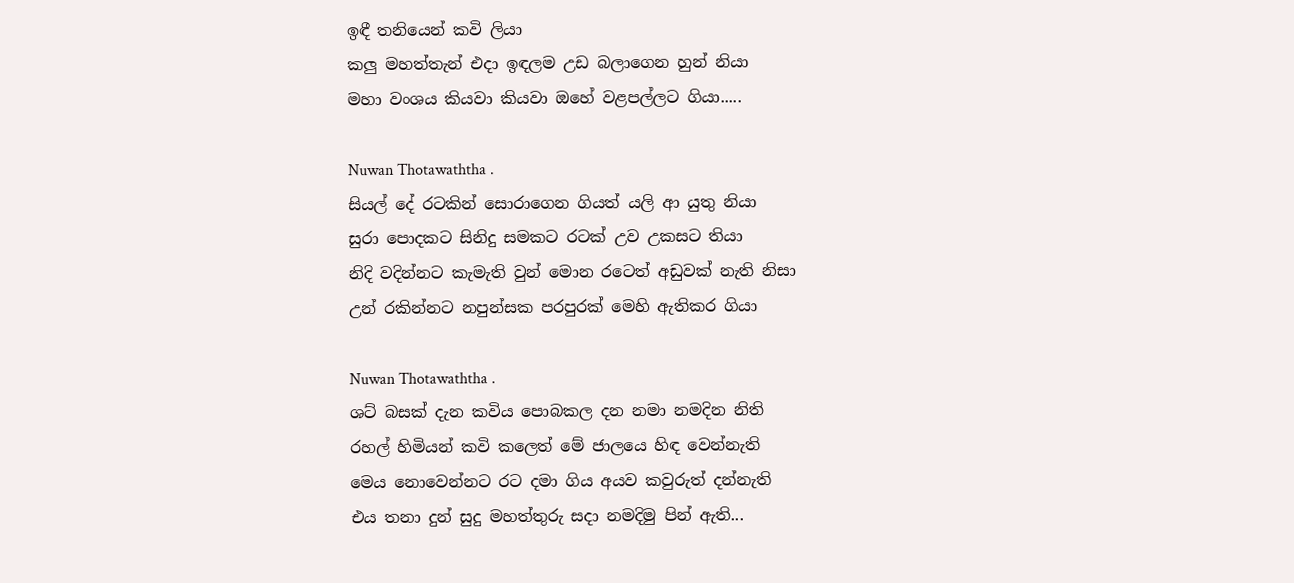ඉඳී තනියෙන් කවි ලියා
කලු මහත්තැන් එදා ඉඳලම උඩ බලාගෙන හුන් නියා
මහා වංශය කියවා කියවා ඔහේ වළපල්ලට ගියා.....

Nuwan Thotawaththa .
සියල් දේ රටකින් සොරාගෙන ගියත් යලි ආ යුතු නියා
සුරා පොදකට සිනිදු සමකට රටක් උව උකසට තියා
නිදි වදින්නට කැමැති වුන් මොන රටෙත් අඩුවක් නැති නිසා
උන් රකින්නට නපුන්සක පරපුරක් මෙහි ඇතිකර ගියා

Nuwan Thotawaththa .
ශට් බසක් දැන කවිය පොබකල දන නමා නමදින නිති
රහල් හිමියන් කවි කලෙත් මේ ජාලයෙ හිඳ වෙන්නැති
මෙය නොවෙන්නට රට දමා ගිය අයව කවුරුත් දන්නැති
එය තනා දුන් සුදු මහත්තුරු සදා නමදිමු පින් ඇති...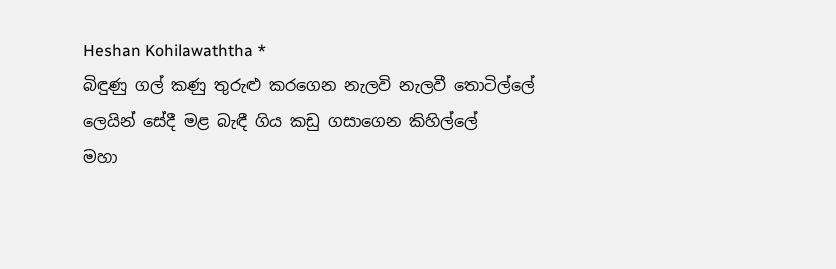Heshan Kohilawaththa *
බිඳුණු ගල් කණු තුරුළු කරගෙන නැලවි නැලවී තොටිල්ලේ
ලෙයින් සේදී මළ බැඳී ගිය කඩු ගසාගෙන කිහිල්ලේ
මහා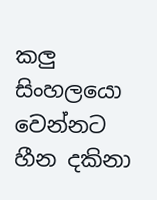කලු සිංහලයො වෙන්නට හීන දකිනා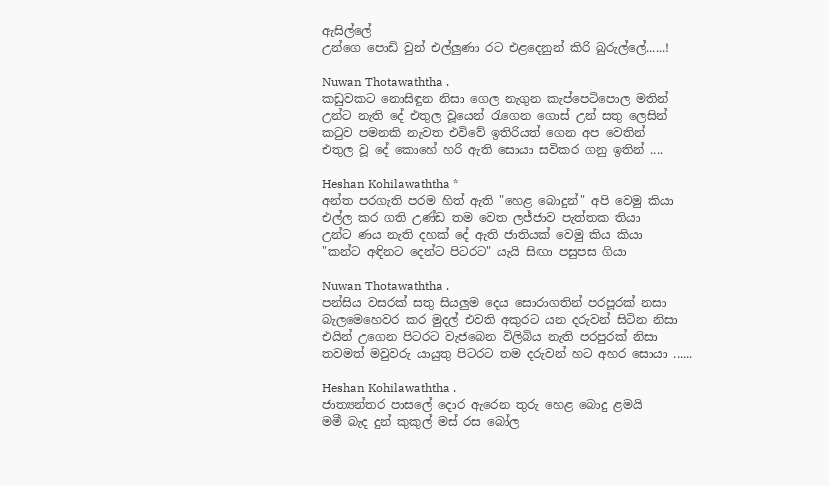ඇසිල්ලේ
උන්ගෙ පොඩි වුන් එල්ලුණා රට එළදෙනුන් කිරි බුරුල්ලේ......!

Nuwan Thotawaththa .
කඩුවකට නොසිඳුන නිසා ගෙල නැගුන කැප්පෙටිපොල මතින්
උන්ට නැති දේ එතුල වූයෙන් රැගෙන ගොස් උන් සතු ලෙසින්
කටුව පමනකි නැවත එවිවේ ඉතිරියත් ගෙන අප වෙතින්
එතුල වූ දේ කොහේ හරි ඇති සොයා සවිකර ගනු ඉතින් ....

Heshan Kohilawaththa *
අන්ත පරගැති පරම හිත් ඇති "හෙළ බොදුන්" අපි වෙමු කියා
එල්ල කර ගති උණ්ඩ තම වෙත ලජ්ජාව පැත්තක තියා
උන්ට ණය නැති දහක් දේ ඇති ජාතියක් වෙමු කිය කියා
"කන්ට අඳිනට දෙන්ට පිටරට" යැයි සිඟා පසුපස ගියා

Nuwan Thotawaththa .
පන්සිය වසරක් සතු සියලුම දෙය සොරාගතින් පරපූරක් නසා
බැලමෙහෙවර කර මුදල් එවති අකුරට යන දරුවන් සිටින නිසා
එයින් උගෙන පිටරට වැජබෙන විලිබිය නැති පරපුරක් නිසා
තවමත් මවුවරු යායුතු පිටරට තම දරුවන් හට අහර සොයා ......

Heshan Kohilawaththa .
ජාත්‍යන්තර පාසලේ දොර ඇරෙන තුරු හෙළ බොදු ළමයි
මමී බැද දුන් කුකුල් මස් රස බෝල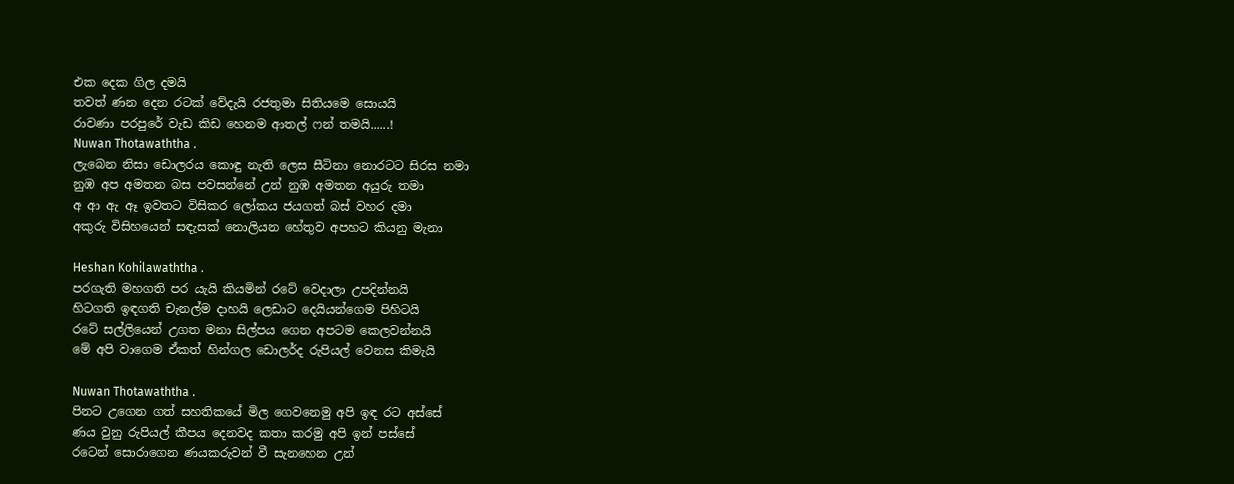එක දෙක ගිල දමයි
තවත් ණන දෙන රටක් වේදැයි රජතුමා සිතියමෙ සොයයි
රාවණා පරපුරේ වැඩ කිඩ හෙනම ආතල් ෆන් තමයි......!
Nuwan Thotawaththa .
ලැබෙන නිසා ඩොලරය කොඳු නැති ලෙස සීටිනා නොරටට සිරස නමා
නුඹ අප අමතන බස පවසන්නේ උන් නුඹ අමතන අයුරු තමා
අ ආ ඇ ඈ ඉවතට විසිකර ලෝකය ජයගත් බස් වහර දමා
අකුරු විසිහයෙන් සඳැසක් නොලියන හේතුව අපහට කියනු මැනා

Heshan Kohilawaththa .
පරගැති මහගති පර යැයි කියමින් රටේ වෙදාලා උපදින්නයි
හිටගති ඉඳගති චැනල්ම දාහයි ලෙඩාට දෙයියන්ගෙම පිහිටයි
රටේ සල්ලියෙන් උගත මනා සිල්පය ගෙන අපටම කෙලවන්නයි
මේ අපි වාගෙම ඒකත් හින්ගල ඩොලර්ද රුපියල් වෙනස කිමැයි

Nuwan Thotawaththa .
පිනට උගෙන ගත් සහතිකයේ මිල ගෙවනෙමු අපි ඉඳ රට අස්සේ
ණය වුනු රුපියල් කීපය දෙනවද කතා කරමු අපි ඉන් පස්සේ
රටෙන් සොරාගෙන ණයකරුවන් වී සැනහෙන උන්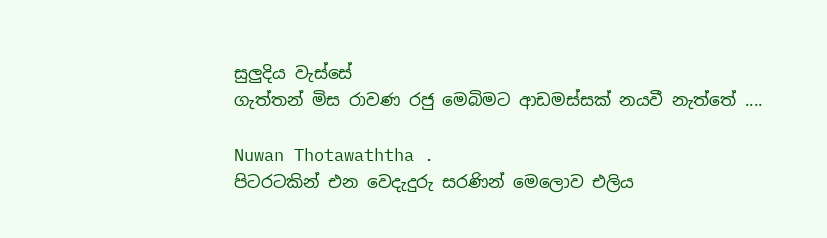සුලුදිය වැස්සේ
ගැත්තන් මිස රාවණ රජු මෙබිමට ආඩමස්සක් නයවී නැත්තේ ....

Nuwan Thotawaththa .
පිටරටකින් එන වෙදැදුරු සරණින් මෙලොව එලිය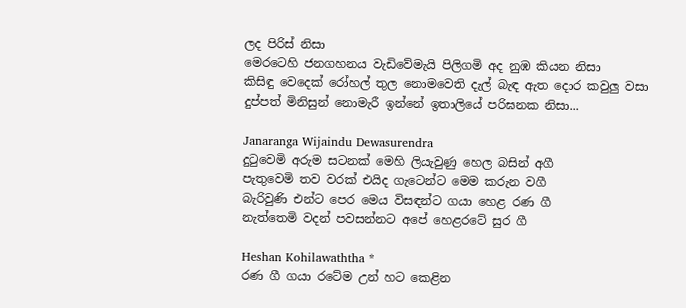ලද පිරිස් නිසා
මෙරටෙහි ජනගහනය වැඩිවේමැයි පිලිගමි අද නුඹ කියන නිසා
කිසිඳු වෙදෙක් රෝහල් තුල නොමවෙති දැල් බැඳ ඇත දොර කවුලු වසා
දුප්පත් මිනිසුන් නොමැරී ඉන්නේ ඉතාලියේ පරිඝනක නිසා...

Janaranga Wijaindu Dewasurendra
දුටුවෙමි අරුම සටනක් මෙහි ලියැවුණු හෙල බසින් අගී
පැතුවෙමි තව වරක් එයිද ගැටෙන්ට මෙම කරුන වගී
බැරිවුණි එන්ට පෙර මෙය විසඳන්ට ගයා හෙළ රණ ගී
නැත්තෙමි වදන් පවසන්නට අපේ හෙළරටේ සුර ගී

Heshan Kohilawaththa *
රණ ගී ගයා රටේම උන් හට කෙළින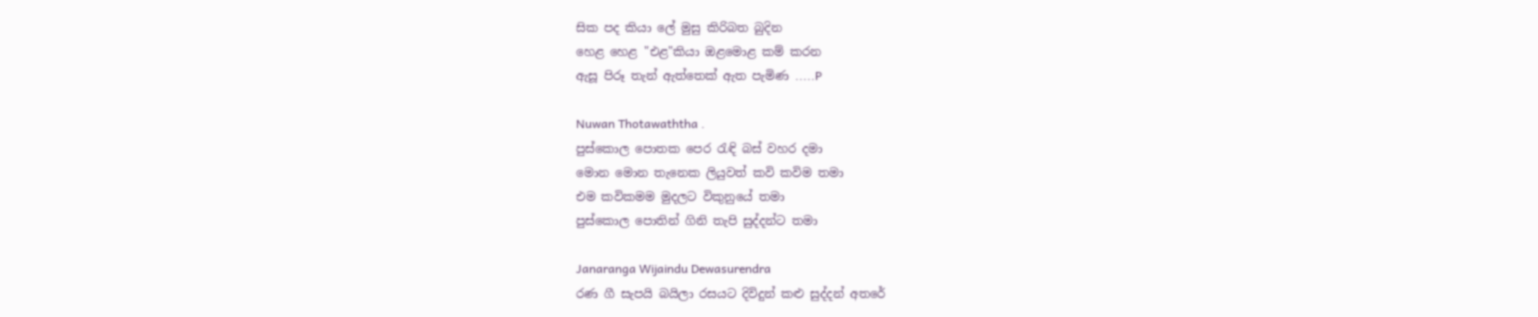සික පද කියා ලේ මුසු කිරිබත බුදින
හෙළ හෙළ "එළ"කියා ඔළමොළ කම් කරන
ඇසූ පිරූ තැන් ඇත්තෙක් ඇත පැමිණ .....P

Nuwan Thotawaththa .
පුස්කොල පොතක පෙර රැඳි බස් වහර දමා
මොන මොන තැනෙක ලියුවත් කවි කවිම තමා
එම කවිකමම මුදලට විකුනුයේ තමා
පුස්කොල පොතින් ගිනි තැපි සුද්දන්ට තමා

Janaranga Wijaindu Dewasurendra
රණ ගී සැපයි බයිලා රසයට දිවිදුන් කළු සුද්දන් අතරේ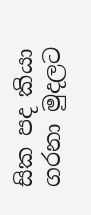සික පද කියා ගරනා මුදලට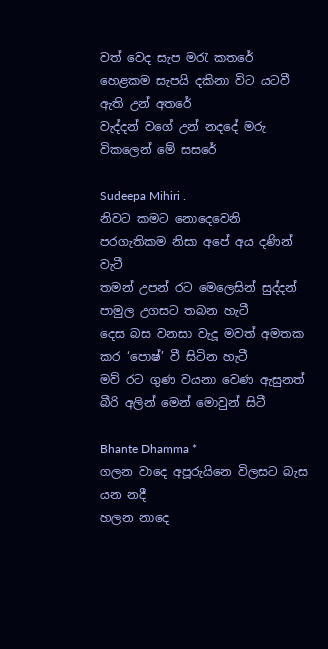වත් වෙද සැප මරැ කතරේ
හෙළකම සැපයි දකිනා විට යටවී ඇති උන් අතරේ
වැද්දන් වගේ උන් නදදේ මරු විකලෙන් මේ සසරේ

Sudeepa Mihiri .
නිවට කමට නොදෙවෙනි පරගැතිකම නිසා අපේ අය දණින් වැටී
තමන් උපන් රට මෙලෙසින් සුද්දන් පාමුල උගසට තබන හැටී
දෙස බස වනසා වැදූ මවත් අමතක කර ‘පොෂ්’ වී සිටින හැටී
මව් රට ගුණ වයනා වෙණ ඇසුනත් බීරි අලින් මෙන් මොවුන් සිටී

Bhante Dhamma *
ගලන වාදෙ අපූරුයිනෙ විලසට බැස යන නදී
හලන නාදෙ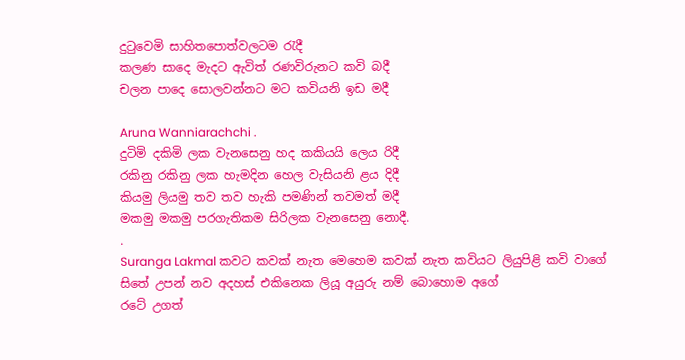දු‍ටුවෙමි සාහිතපොත්වලටම ‍රැදී
කලණ සාදෙ මැදට ඇවිත් රණවිරුනට කවි බදී
චලන පාදෙ සොලවන්නට මට කවියනි ඉඩ මදී

Aruna Wanniarachchi .
දුටිමි දකිමි ලක වැනසෙනු හද කකියයි ලෙය රිදී
රකිනු රකිනු ලක හැමදින හෙල වැසියනි ළය දිදී
කියමු ලියමු තව තව හැකි පමණින් තවමත් මදී
මකමු මකමු පරගැතිකම සිරිලක වැනසෙනු නොදී.
.
Suranga Lakmal කවට කවක් නැත මෙහෙම කවක් නැත කවියට ලියුපිළි කවි වාගේ
සිතේ උපන් නව අදහස් එකිනෙක ලියූ අයුරු නම් බොහොම අගේ
රටේ උගත්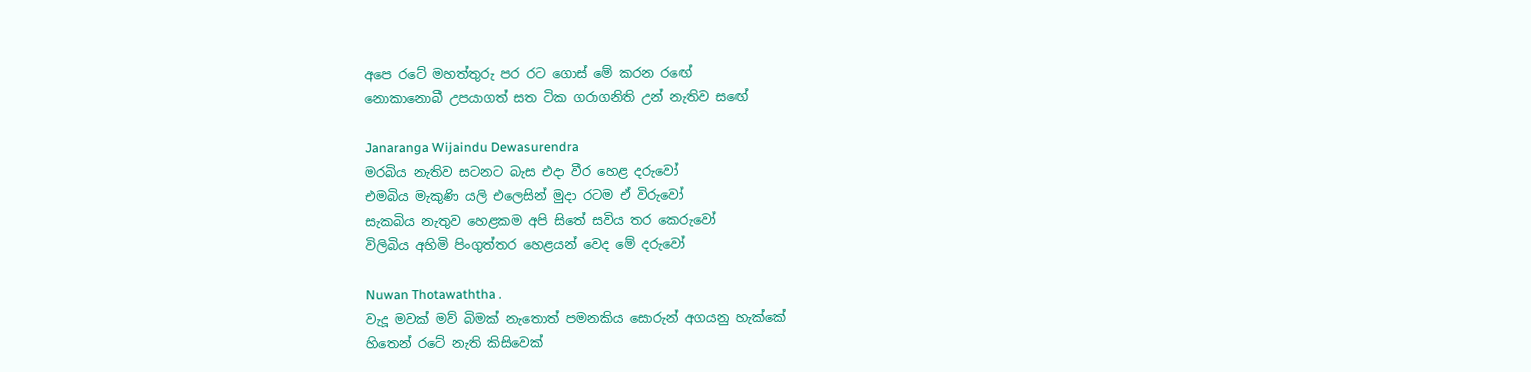අපෙ රටේ මහත්තුරු පර රට ගොස් මේ කරන රඟේ
නොකානොබී උපයාගත් සත ටික ගරාගනිති උන් නැතිව සඟේ

Janaranga Wijaindu Dewasurendra
මරබිය නැතිව සටනට බැස එදා වීර හෙළ දරුවෝ
එමබිය මැකුණි යලි එලෙසින් මුදා රටම ඒ විරුවෝ
සැකබිය නැතුව හෙළකම අපි සිතේ සවිය තර කෙරුවෝ
විලිබිය අහිමි පිංගුත්තර හෙළයන් වෙද මේ දරුවෝ

Nuwan Thotawaththa .
වැදූ මවක් මව් බිමක් නැතොත් පමනකිය සොරුන් අගයනු හැක්කේ
හිතෙන් රටේ නැති කිසිවෙක්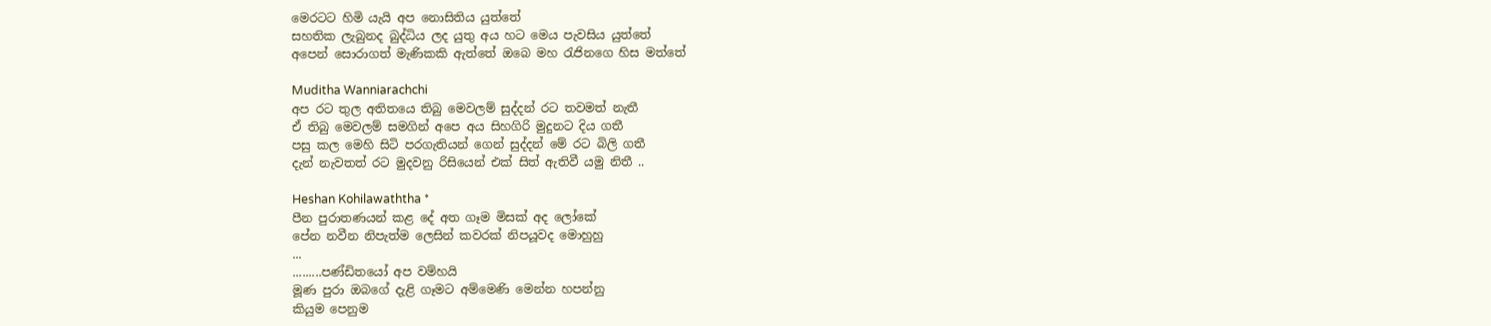මෙරටට හිමි යැයි අප නොසිතිය යුත්තේ
සහතික ලැබුනද බුද්ධිය ලද යුතු අය හට මෙය පැවසිය යුත්තේ
අපෙන් සොරාගත් මැණිකකි ඇත්තේ ඔබෙ මහ රැජිනගෙ හිස මත්තේ

Muditha Wanniarachchi
අප රට තුල අතිතයෙ තිබු මෙවලම් සුද්දන් රට තවමත් නැතී
ඒ තිබු මෙවලම් සමගින් අපෙ අය සිහගිරි මුදුනට දිය ගතී
පසු කල මෙහි සිටි පරගැතියන් ගෙන් සුද්දන් මේ රට බිලි ගතී
දැන් නැවතත් රට මුදවනු රිසියෙන් එක් සිත් ඇතිවී යමු නිතී ..

Heshan Kohilawaththa *
පීන පුරාතණයන් කළ දේ අත ගෑම මිසක් අද ලෝකේ
පේන නවීන නිපැත්ම ලෙසින් කවරක් නිපයූවද මොහුහු
...
.........පණ්ඩිතයෝ අප වම්හයි
මූණ පුරා ඔබගේ දැළි ගෑමට අම්මෙණි මෙන්න හපන්නු
කියුම පෙනුම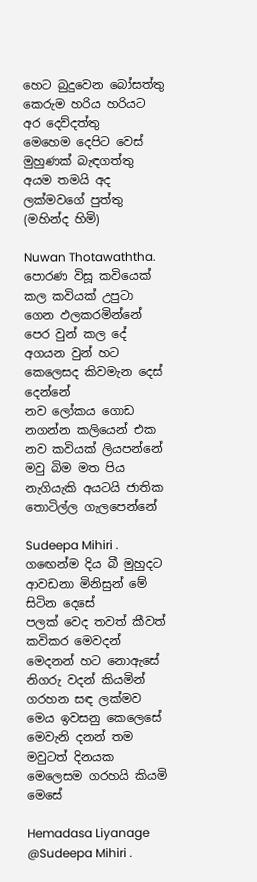හෙට බුදුවෙන බෝසත්තු
කෙරුම හරිය හරියට අර දෙව්දත්තු
මෙහෙම දෙපිට වෙස් මුහුණක් බැඳගත්තු
අයම තමයි අද ලක්මවගේ පුත්තු (මහින්ද හිමි)

Nuwan Thotawaththa.
පොරණ විසූ කවියෙක් කල කවියක් උපුටා ගෙන ඵලකරමින්නේ
පෙර වුන් කල දේ අගයන වුන් හට කෙලෙසද කිවමැන දෙස් දෙන්නේ
නව ලෝකය ගොඩ නගන්න කලියෙන් එක නව කවියක් ලියපන්නේ
මවු බිම මත පිය නැගියැකි අයටයි ජාතික තොටිල්ල ගැලපෙන්නේ

Sudeepa Mihiri .
ගඟෙන්ම දිය බී මුහුදට ආවඩනා මිනිසුන් මේ සිටින දෙසේ
පලක් වෙද තවත් කීවත් කවිකර මෙවදන් මෙදනන් හට නොඇසේ
නිගරු වදන් කියමින් ගරහන සඳ ලක්මව මෙය ඉවසනු කෙලෙසේ
මෙවැනි දනන් තම මවුටත් දිනයක මෙලෙසම ගරහයි කියමි මෙසේ

Hemadasa Liyanage @Sudeepa Mihiri .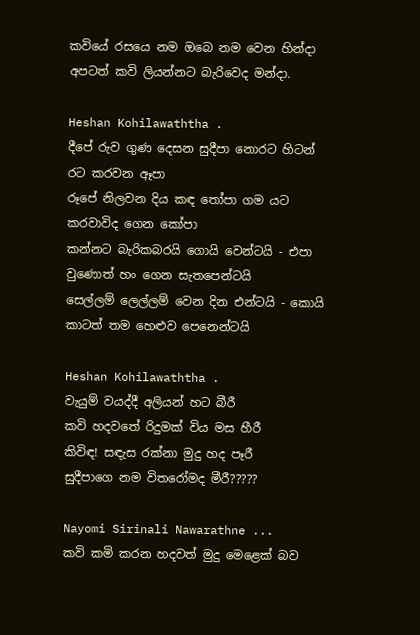කවියේ රසයෙ නම ඔබෙ නම වෙන හින්දා
අපටත් කවි ලියන්නට බැරිවෙද මන්දා.

Heshan Kohilawaththa .
දීපේ රුව ගුණ දෙසන සුදීපා නොරට හිටන් රට කරවන ඈපා
රූපේ නිලවන දිය කඳ තෝපා ගම යට කරවාවිද ගෙන කෝපා
කන්නට බැරිකබරයි ගොයි වෙන්ටයි - එපා වුණොත් හං ගෙන සැතපෙන්ටයි
සෙල්ලම් ලෙල්ලම් වෙන දින එන්ටයි - කොයි කාටත් තම හෙළුව පෙනෙන්ටයි

Heshan Kohilawaththa .
වැයුම් වයද්දී අලියන් හට බීරී
කවි හදවතේ රිදුමක් විය මස හීරී
කිවිඳ! සඳැස රක්නා මුදු හද පෑරී
සුදීපාගෙ නම විතරෝමද මීරී?????

Nayomi Sirinali Nawarathne ...
කවි කමි කරන හදවත් මුදු මෙළෙක් බව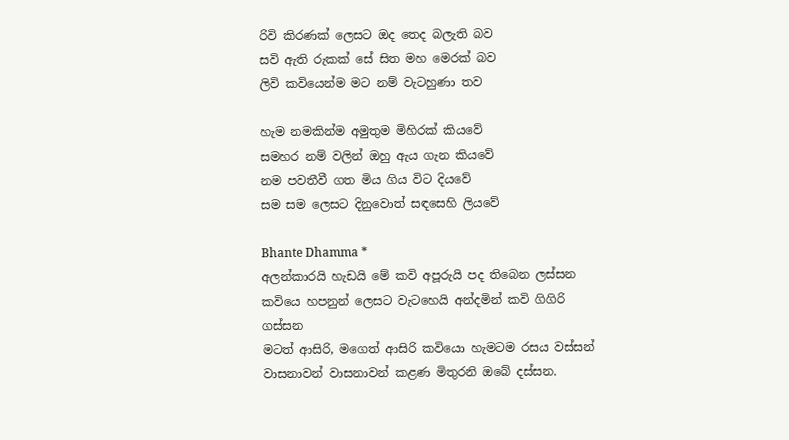රිවි කිරණක් ලෙසට ඔද තෙද බලැති බව
සවි ඇති රුකක් සේ සිත මහ මෙරක් බව
ලිවි කවියෙන්ම මට නම් වැටහුණා තව

හැම නමකින්ම අමුතුම මිහිරක් කියවේ
සමහර නම් වලින් ඔහු ඇය ගැන කියවේ
නම පවතීවී ගත මිය ගිය විට දියවේ
සම සම ලෙසට දිනුවොත් සඳසෙහි ලියවේ

Bhante Dhamma *
අලන්කාරයි හැඩයි මේ කවි අපූරුයි පද තිබෙන ලස්සන
කවියෙ හපනුන් ලෙසට වැටහෙයි අන්දමින් කවි ගිගිරි ගස්සන
මටත් ආසිරි, මගෙත් ආසිරි කවියො හැමටම රසය වස්සන්
වාසනාවන් වාසනාවන් කළණ මිතුරනි ඔබේ දස්සන.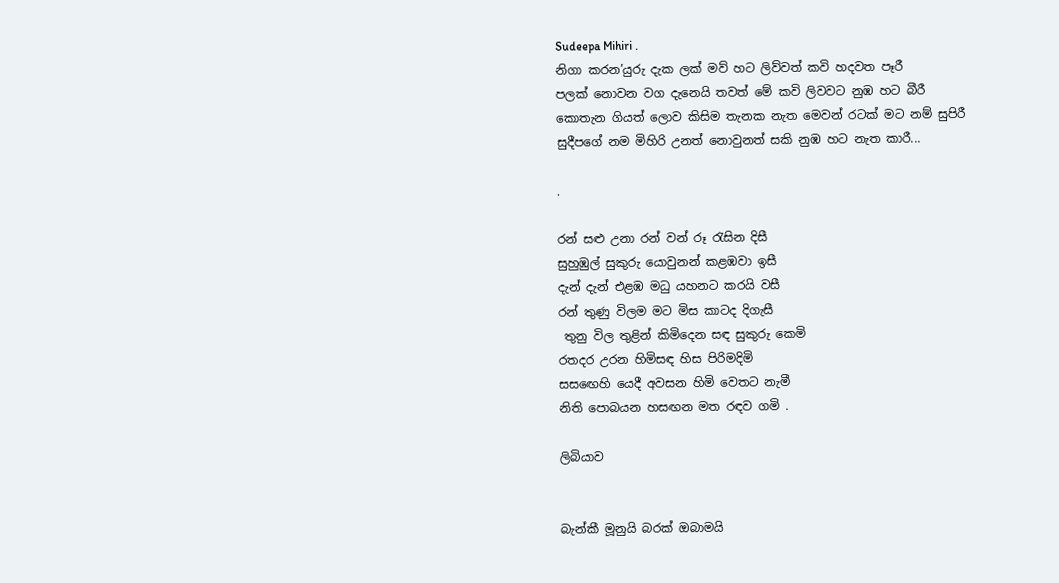Sudeepa Mihiri .
නිගා කරන’යුරු දැක ලක් මව් හට ලිව්වත් කවි හදවත පෑරී
පලක් නොවන වග දැනෙයි තවත් මේ කවි ලිවවට නුඹ හට බීරී
කොතැන ගියත් ලොව කිසිම තැනක නැත මෙවන් රටක් මට නම් සුපිරී
සුදීපගේ නම මිහිරි උනත් නොවුනත් සකි නුඹ හට නැත කාරී...

.

රන් සළු උනා රන් වන් රූ රැසින දිසී
සුහුඹුල් සුකුරු යොවුනන් කළඹවා ඉසී
දැන් දැන් එළඹ මධු යහනට කරයි වසී
රන් තුණු විලම මට මිස කාටද දිගැසී
 තුනු විල තුළින් කිමිදෙන සඳ සුකුරු කෙමි
රතදර උරන හිමිසඳ හිස පිරිමදිමි
සසඟෙහි යෙදී අවසන හිමි වෙතට නැමී
නිති පොබයන හසඟන මත රඳව ගමි .

ලිබියාව


බැන්කී මූනුයි බරක් ඔබාමයි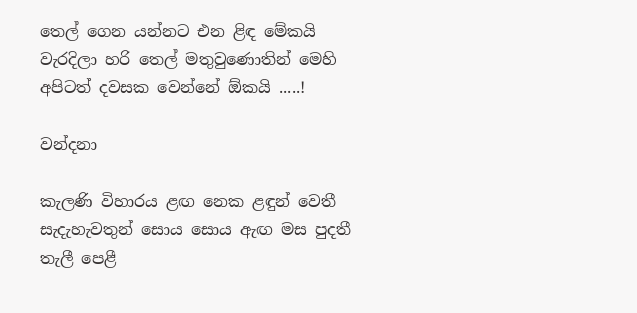තෙල් ගෙන යන්නට එන ළිඳ මේකයි
වැරදිලා හරි තෙල් මතුවුණොතින් මෙහි
අපිටත් දවසක වෙන්නේ ඕකයි .....!

වන්දනා

කැලණි විහාරය ළඟ නෙක ළඳුන් වෙතී
සැදැහැවතුන් සොය සොය ඇඟ මස පුදතී
තැලී පෙළී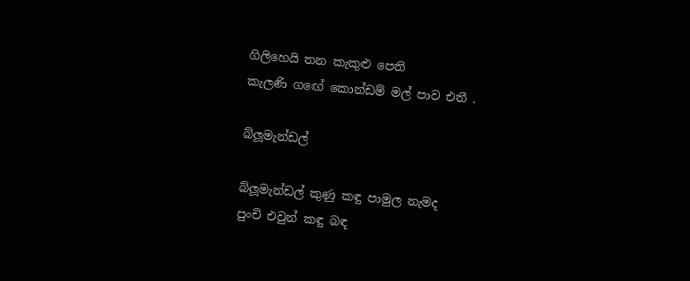ගිලිහෙයි තන කැකුළු පෙති
කැලණි ගඟේ කොන්ඩම් මල් පාව එතී .

බ්ලූමැන්ඩල්

බ්ලූමැන්ඩල් කුණු කඳු පාමුල නැමද
පුංචි එවුන් කඳු බඳ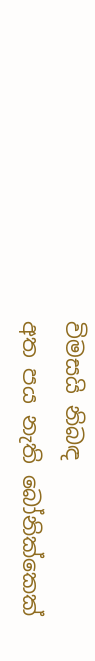විමසයි නිබඳ
අත පය නැති බෝනික්කෙක්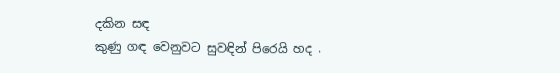දකින සඳ
කුණු ගඳ වෙනුවට සුවඳින් පිරෙයි හද .